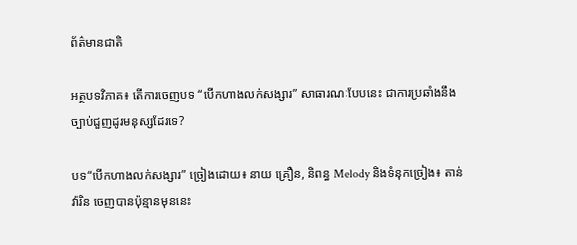ព័ត៌មានជាតិ

អត្ថបទវិភាគ៖ តើការចេញបទ “បើកហាងលក់សង្សារ” សាធារណៈបែបនេះ ជាការប្រឆាំងនឹងច្បាប់ជួញដូរមនុស្សដែរទេ?

បទ“បើកហាងលក់សង្សារ” ច្រៀងដោយ៖ នាយ គ្រឿន, និពន្ធ Melody និងទំនុកច្រៀង៖ តាន់ វ៉ារិន ចេញបានប៉ុន្មានមុននេះ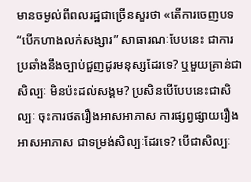មានចម្ងល់ពីពលរដ្ឋជាច្រើនសួរថា «តើការចេញបទ “បើកហាងលក់សង្សារ” សាធារណៈបែបនេះ ជាការប្រឆាំងនឹងច្បាប់ជួញដូរមនុស្សដែរទេ? ឬមួយគ្រាន់ជាសិល្បៈ មិនប៉ះដល់សង្គម? ប្រសិនបើបែបនេះជាសិល្បៈ ចុះការថតរឿងអាសអាភាស ការផ្សព្វផ្សាយរឿងអាសអាភាស ជាទម្រង់សិល្បៈដែរទេ? បើជាសិល្បៈ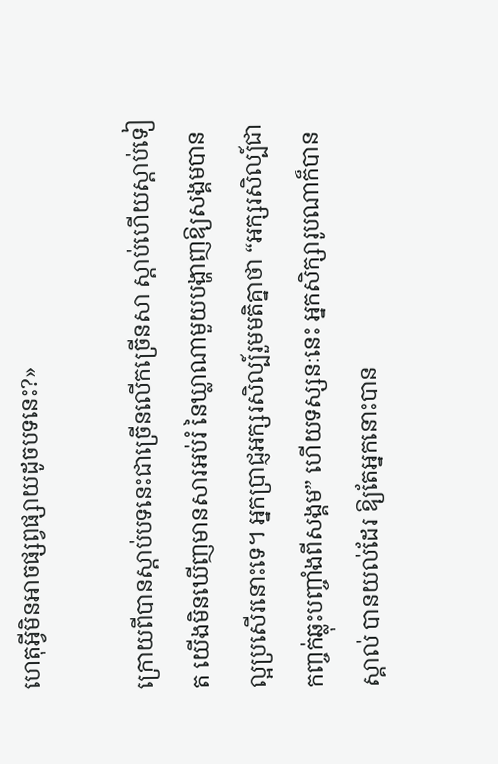ហេតុអ្វីមិនអាចផ្សព្វផ្សាយដូចបទនេះ?»

ក្រោយពីបានស្ដាប់បទនេះជាច្រើនលើកច្រើនសា ស្ដាប់ហើយស្ដាប់ទៀត យើងមិនឃើញមានសារអប់រំ នៃឃ្លាណាមួយបង្ហាញឱ្យសង្គមបានល្អប្រសើរនោះទេ។ អ្នកប្រាជ្ញអក្សរសិល្ប៍រួមមតិគ្នាថា “អក្សរសិល្ប៍ជាកញ្ចក់ឆ្លុះបញ្ចាំងពីសង្គម” ហើយទស្សនៈនេះ អ្នកសិក្សារូបណាក៏បានស្គាល់ បានយល់ដែរ ឱ្យតែអ្នកនោះបាន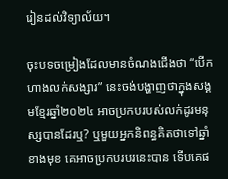រៀនដល់វិទ្យាល័យ។

ចុះបទចម្រៀងដែលមានចំណងជើងថា “បើកហាងលក់សង្សារ” នេះចង់បង្ហាញថាក្នុងសង្គមខ្មែរឆ្នាំ២០២៤ អាចប្រកបរបស់លក់ដូរមនុស្សបានដែរឬ? ឬមួយអ្នកនិពន្ធគិតថាទៅឆ្នាំខាងមុខ គេអាចប្រកបរបរនេះបាន ទើបគេផ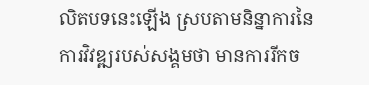លិតបទនេះឡើង ស្របតាមនិន្នាការនៃការវិវឌ្ឍរបស់សង្គមថា មានការរីកច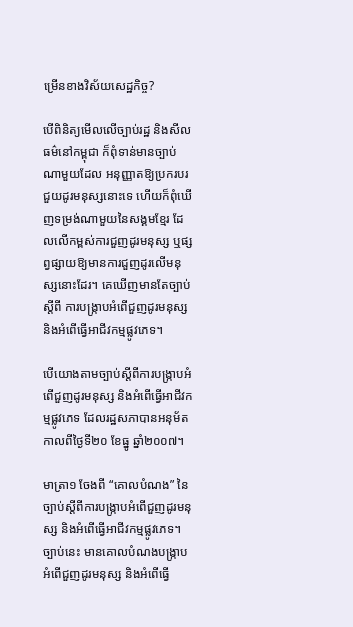ម្រើនខាងវិស័យសេដ្ឋកិច្ច?

បើពិនិត្យមើលលើច្បាប់រដ្ឋ និងសីលធម៌នៅកម្ពុជា ក៏ពុំទាន់មានច្បាប់ណាមួយដែល អនុញ្ញាតឱ្យប្រករបរជួយដូរមនុស្សនោះទេ ហើយក៏ពុំឃើញទម្រង់ណាមួយនៃសង្គមខ្មែរ ដែលលើកម្ពស់ការជួញដូរមនុស្ស ឬផ្សព្វផ្សាយឱ្យមានការជួញដូរលើមនុស្សនោះដែរ។ គេឃើញមានតែច្បាប់ស្តីពី ការបង្ក្រាបអំពើជួញដូរមនុស្ស និងអំពើធ្វើអាជីវកម្មផ្លូវភេទ។

បើយោងតាមច្បាប់ស្តីពីការបង្ក្រាបអំពើជួញដូរមនុស្ស និងអំពើធ្វើអាជីវកម្មផ្លូវភេទ ដែលរដ្ឋសភាបានអនុម័តកាលពីថ្ងៃទី២០ ខែធ្នូ ឆ្នាំ២០០៧។

មាត្រា១ ចែងពី “គោលបំណង” នៃច្បាប់ស្តីពីការបង្ក្រាបអំពើជួញដូរមនុស្ស និងអំពើធ្វើអាជីវកម្មផ្លូវភេទ។ ច្បាប់នេះ មានគោលបំណងបង្រ្កាបអំពើជួញដូរមនុស្ស និងអំពើធ្វើ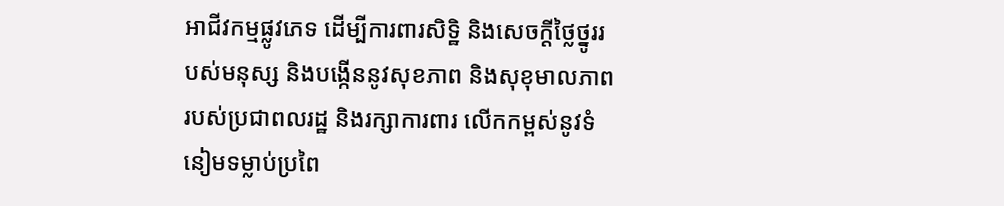អាជីវកម្មផ្លូវភេទ ដើម្បីការពារសិទ្ឋិ និងសេចក្ដីថ្លៃថ្នូររបស់មនុស្ស និងបង្កើននូវសុខភាព និងសុខុមាលភាពរបស់ប្រជាពលរដ្ឋ និងរក្សាការពារ លើកកម្ពស់នូវទំនៀមទម្លាប់ប្រពៃ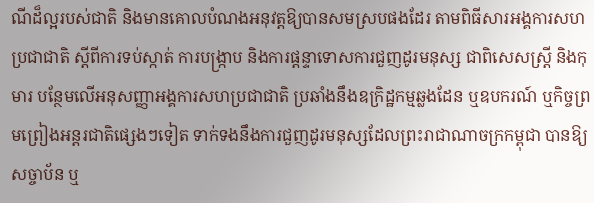ណីដ៏ល្អរបស់ជាតិ និងមានគោលបំណងអនុវត្តឱ្យបានសមស្របផងដែរ តាមពិធីសារអង្គការសហប្រជាជាតិ ស្តីពីការទប់ស្កាត់ ការបង្រ្កាប និងការផ្តន្ទាទោសការជួញដូរមនុស្ស ជាពិសេសស្ត្រី និងកុមារ បន្ថែមលើអនុសញ្ញាអង្គការសហប្រជាជាតិ ប្រឆាំងនឹងឧក្រិដ្ឋកម្មឆ្លងដែន ឬឧបករណ៍ ឬកិច្ចព្រមព្រៀងអន្តរជាតិផ្សេងៗទៀត ទាក់ទងនឹងការជួញដូរមនុស្សដែលព្រះរាជាណាចក្រកម្ពុជា បានឱ្យសច្ចាប័ន ឬ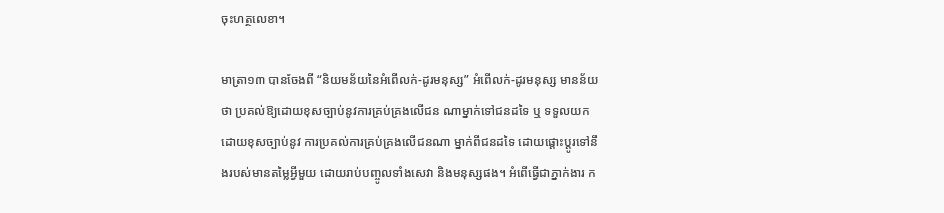ចុះហត្ថលេខា។

មាត្រា១៣ បានចែងពី “និយមន័យនៃអំពើលក់-ដូរមនុស្ស” អំពើលក់-ដូរមនុស្ស មានន័យថា ប្រគល់ឱ្យដោយខុសច្បាប់នូវការគ្រប់គ្រងលើជន ណាម្នាក់ទៅជនដទៃ ឬ ទទួលយកដោយខុសច្បាប់នូវ ការប្រគល់ការគ្រប់គ្រងលើជនណា ម្នាក់ពីជនដទៃ ដោយផ្តោះប្តូរទៅនឹងរបស់មានតម្លៃអ្វីមួយ ដោយរាប់បញ្ចូលទាំងសេវា និងមនុស្សផង។ អំពើធ្វើជាភ្នាក់ងារ ក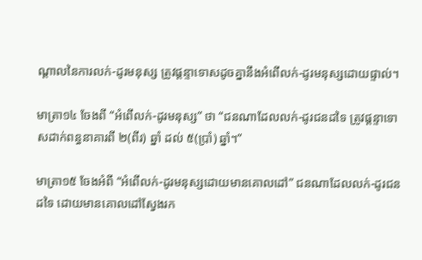ណ្តាលនៃការលក់-ដូរមនុស្ស ត្រូវផ្តន្ទាទោសដូចគ្នានឹងអំពើលក់-ដូរមនុស្សដោយផ្ទាល់។

មាត្រា១៤ ចែងពី “អំពើលក់-ដូរមនុស្ស” ថា “ជនណាដែលលក់-ដូរជនដទៃ ត្រូវផ្តន្ទាទោសដាក់ពន្ធនាគារពី ២(ពីរ) ឆ្នាំ ដល់ ៥(ប្រាំ) ឆ្នាំ។”

មាត្រា១៥ ចែងអំពី “អំពើលក់-ដូរមនុស្សដោយមានគោលដៅ” ជនណាដែលលក់-ដូរជនដទៃ ដោយមានគោលដៅស្វែងរក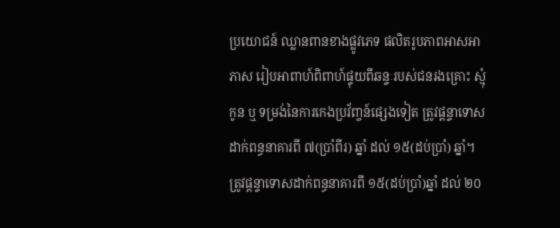ប្រយោជន៍ ឈ្លានពានខាងផ្លូវភេទ ផលិតរូបភាពអាសអាភាស រៀបអាពាហ៍ពិពាហ៍ផ្ទុយពីឆន្ទៈរបស់ជនរងគ្រោះ ស្មុំកូន ឬ ទម្រង់នៃការកេងប្រវ័ញ្ចន៍ផ្សេងទៀត ត្រូវផ្តន្ទាទោសដាក់ពន្ធនាគារពី ៧(ប្រាំពីរ) ឆ្នាំ ដល់ ១៥(ដប់ប្រាំ) ឆ្នាំ។
ត្រូវផ្តន្ទាទោសដាក់ពន្ធនាគារពី ១៥(ដប់ប្រាំ)ឆ្នាំ ដល់ ២០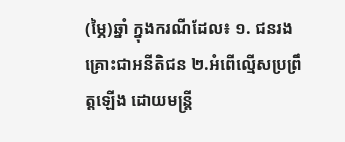(ម្ភៃ)ឆ្នាំ ក្នុងករណីដែល៖ ១. ជនរងគ្រោះជាអនីតិជន ២.អំពើល្មើសប្រព្រឹត្តឡើង ដោយមន្ត្រី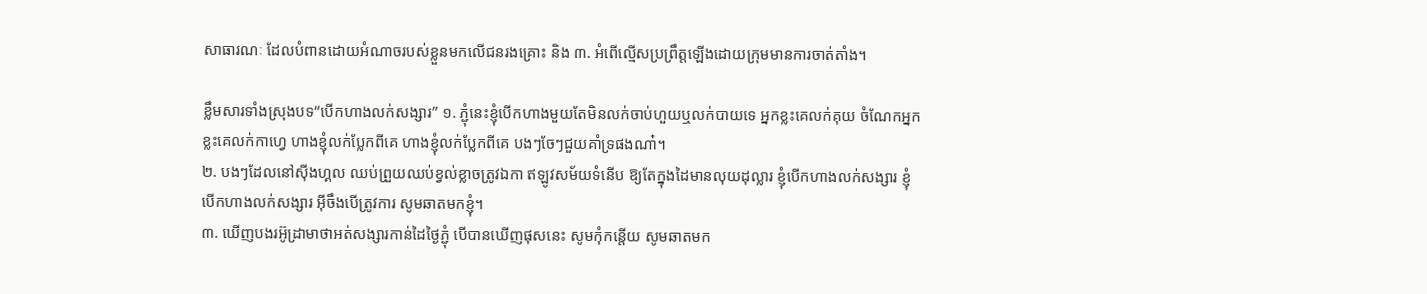សាធារណៈ ដែលបំពានដោយអំណាចរបស់ខ្លួនមកលើជនរងគ្រោះ និង ៣. អំពើល្មើសប្រព្រឹត្តឡើងដោយក្រុមមានការចាត់តាំង។

ខ្លឹមសារទាំងស្រុងបទ“បើកហាងលក់សង្សារ” ១. ភ្ជុំនេះខ្ញុំបើកហាងមួយតែមិនលក់ចាប់ហួយឬលក់បាយទេ អ្នកខ្លះគេលក់គុយ ចំណែកអ្នកខ្លះគេលក់កាហ្វេ ហាងខ្ញុំលក់ប្លែកពីគេ ហាងខ្ញុំលក់ប្លែកពីគេ បងៗចែៗជួយគាំទ្រផងណា៎។
២. បងៗដែលនៅស៊ីងហ្គល ឈប់ព្រួយឈប់ខ្វល់ខ្លាចត្រូវឯកា ឥឡូវសម័យទំនើប ឱ្យតែក្នុងដៃមានលុយដុល្លារ ខ្ញុំបើកហាងលក់សង្សារ ខ្ញុំបើកហាងលក់សង្សារ អ៊ីចឹងបើត្រូវការ សូមឆាតមកខ្ញុំ។
៣. ឃើញបងរអ៊ូដ្រាមាថាអត់សង្សារកាន់ដៃថ្ងៃភ្ជុំ បើបានឃើញផុសនេះ សូមកុំកន្តើយ សូមឆាតមក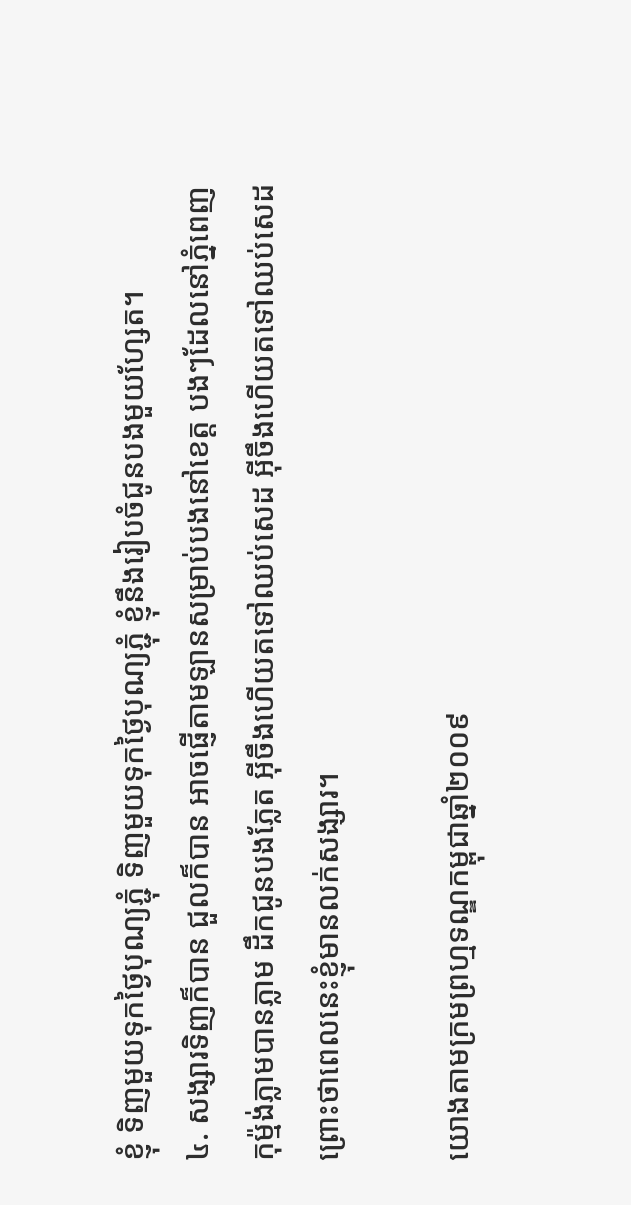ខ្ញុំ ទិញមួយទុកថ្ងៃបុណ្យភ្ជុំ ទិញមួយទុកថ្ងៃបុណ្យភ្ជុំ ខ្ញុំនឹងរៀបចំជូនបងមួយហ្សែត។
៤. សង្សារទិញក៏បាន ជួលក៏បាន អាចផ្ញើតាមឡានសម្រាប់បងនៅខេត្ត បងៗដែលនៅភ្នំពេញ កុម្ម៉ង់ភ្លាមបានភ្លាម ដឹកជូនបងភ្លែត អ៊ីចឹងហើយតទៅឈប់សេដ អ៊ីចឹងហើយតទៅឈប់សេដ ព្រោះថាពេលនេះខ្ញុំមានលក់សង្សារ។

យោងតាមក្រមព្រហ្មទណ្ឌកម្ពុជាឆ្នាំ២០០៩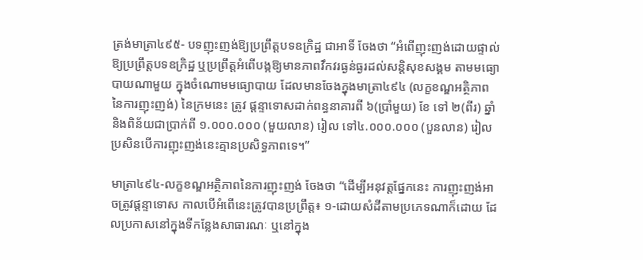ត្រង់មាត្រា៤៩៥- បទញុះញង់ឱ្យប្រព្រឹត្តបទឧក្រិដ្ឋ ជាអាទិ៍ ចែងថា “អំពើញុះញង់ដោយផ្ទាល់ឱ្យប្រព្រឹត្តបទឧក្រិដ្ឋ ឬប្រព្រឹត្តអំពើបង្កឱ្យមានភាពវឹកវរធ្ងន់ធ្ងរដល់សន្តិសុខសង្គម តាមមធ្យោបាយណាមួយ ក្នុងចំណោមមធ្យោបាយ ដែលមានចែងក្នុងមាត្រា៤៩៤ (លក្ខខណ្ឌអត្ថិភាពនៃការញុះញង់) នៃក្រមនេះ ត្រូវ ផ្តន្ទាទោសដាក់ពន្ធនាគារពី ៦(ប្រាំមួយ) ខែ ទៅ ២(ពីរ) ឆ្នាំ និងពិន័យជាប្រាក់ពី ១.០០០.០០០ (មួយលាន) រៀល ទៅ៤.០០០.០០០ (បួនលាន) រៀល ប្រសិនបើការញុះញង់នេះគ្មានប្រសិទ្ធភាពទេ។”

មាត្រា៤៩៤-លក្ខខណ្ឌអត្ថិភាពនៃការញុះញង់ ចែងថា “ដើម្បីអនុវត្តផ្នែកនេះ ការញុះញង់អាចត្រូវផ្តន្ទាទោស កាលបើអំពើនេះត្រូវបានប្រព្រឹត្ត៖ ១-ដោយសំដីតាមប្រភេទណាក៏ដោយ ដែលប្រកាសនៅក្នុងទីកន្លែងសាធារណៈ ឬនៅក្នុង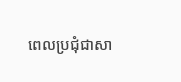ពេលប្រជុំជាសា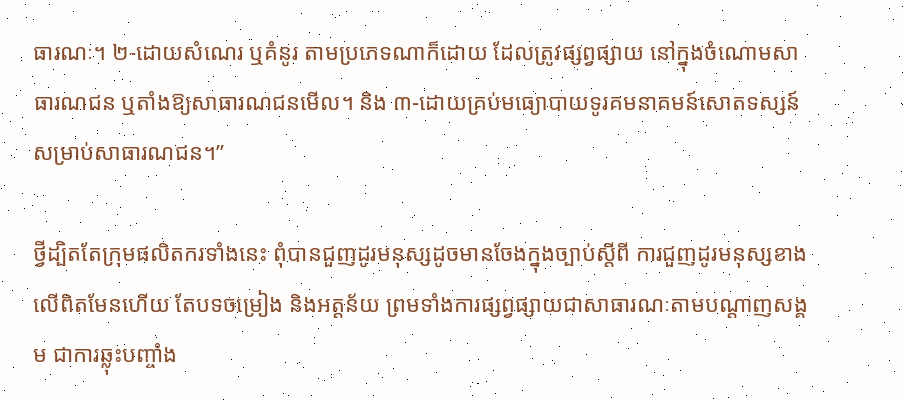ធារណៈ។ ២-ដោយសំណេរ ឬគំនូរ តាមប្រភេទណាក៏ដោយ ដែលត្រូវផ្សព្វផ្សាយ នៅក្នុងចំណោមសាធារណជន ឬតាំងឱ្យសាធារណជនមើល។ និង ៣-ដោយគ្រប់មធ្យោបាយទូរគមនាគមន៍សោតទស្សន៍ សម្រាប់សាធារណជន។”

ថ្វីដ្បិតតែក្រុមផលិតករទាំងនេះ ពុំបានជួញដូរមនុស្សដូចមានចែងក្នុងច្បាប់ស្តីពី ការជួញដូរមនុស្សខាងលើពិតមែនហើយ តែបទចម្រៀង និងអត្តន័យ ព្រមទាំងការផ្សព្វផ្សាយជាសាធារណៈតាមបណ្តាញសង្គម ជាការឆ្លុះបញ្ចាំង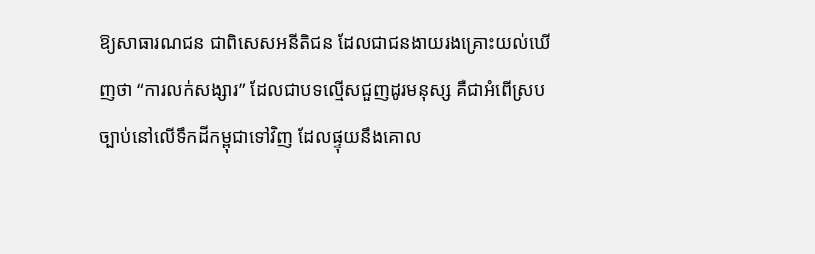ឱ្យសាធារណជន ជាពិសេសអនីតិជន ដែលជាជនងាយរងគ្រោះយល់ឃើញថា “ការលក់សង្សារ” ដែលជាបទល្មើសជួញដូរមនុស្ស គឺជាអំពើស្របច្បាប់នៅលើទឹកដីកម្ពុជាទៅវិញ ដែលផ្ទុយនឹងគោល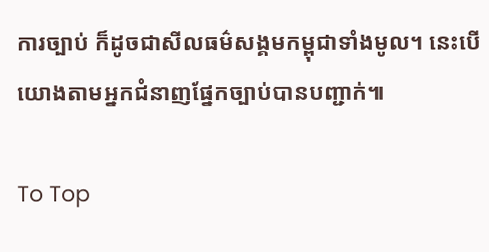ការច្បាប់ ក៏ដូចជាសីលធម៌សង្គមកម្ពុជាទាំងមូល។ នេះបើយោងតាមអ្នកជំនាញផ្នែកច្បាប់បានបញ្ជាក់៕

To Top